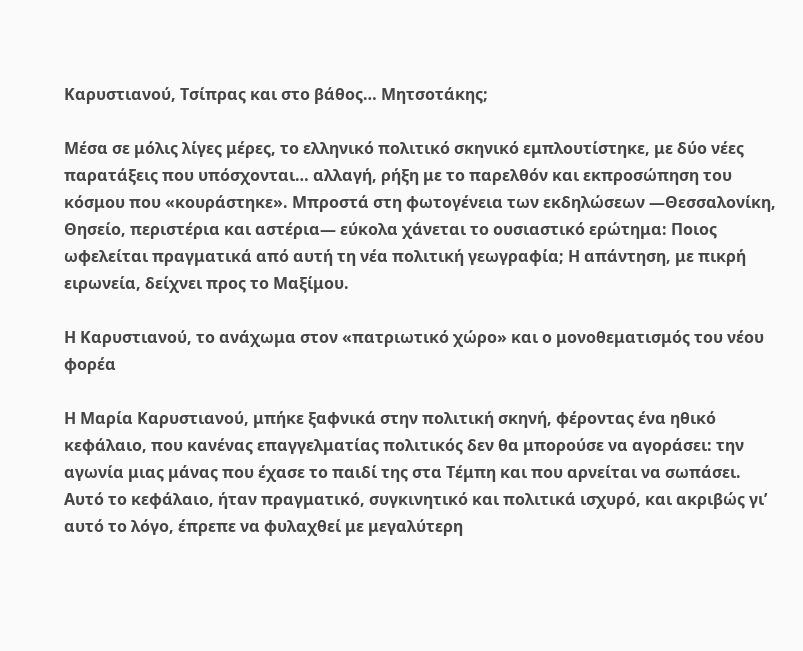Καρυστιανού, Τσίπρας και στο βάθος… Μητσοτάκης;

Μέσα σε μόλις λίγες μέρες, το ελληνικό πολιτικό σκηνικό εμπλουτίστηκε, με δύο νέες παρατάξεις που υπόσχονται… αλλαγή, ρήξη με το παρελθόν και εκπροσώπηση του κόσμου που «κουράστηκε». Μπροστά στη φωτογένεια των εκδηλώσεων —Θεσσαλονίκη, Θησείο, περιστέρια και αστέρια— εύκολα χάνεται το ουσιαστικό ερώτημα: Ποιος ωφελείται πραγματικά από αυτή τη νέα πολιτική γεωγραφία; Η απάντηση, με πικρή ειρωνεία, δείχνει προς το Μαξίμου.

Η Καρυστιανού, το ανάχωμα στον «πατριωτικό χώρο» και ο μονοθεματισμός του νέου φορέα

Η Μαρία Καρυστιανού, μπήκε ξαφνικά στην πολιτική σκηνή, φέροντας ένα ηθικό κεφάλαιο, που κανένας επαγγελματίας πολιτικός δεν θα μπορούσε να αγοράσει: την αγωνία μιας μάνας που έχασε το παιδί της στα Τέμπη και που αρνείται να σωπάσει. Αυτό το κεφάλαιο, ήταν πραγματικό, συγκινητικό και πολιτικά ισχυρό, και ακριβώς γι’ αυτό το λόγο, έπρεπε να φυλαχθεί με μεγαλύτερη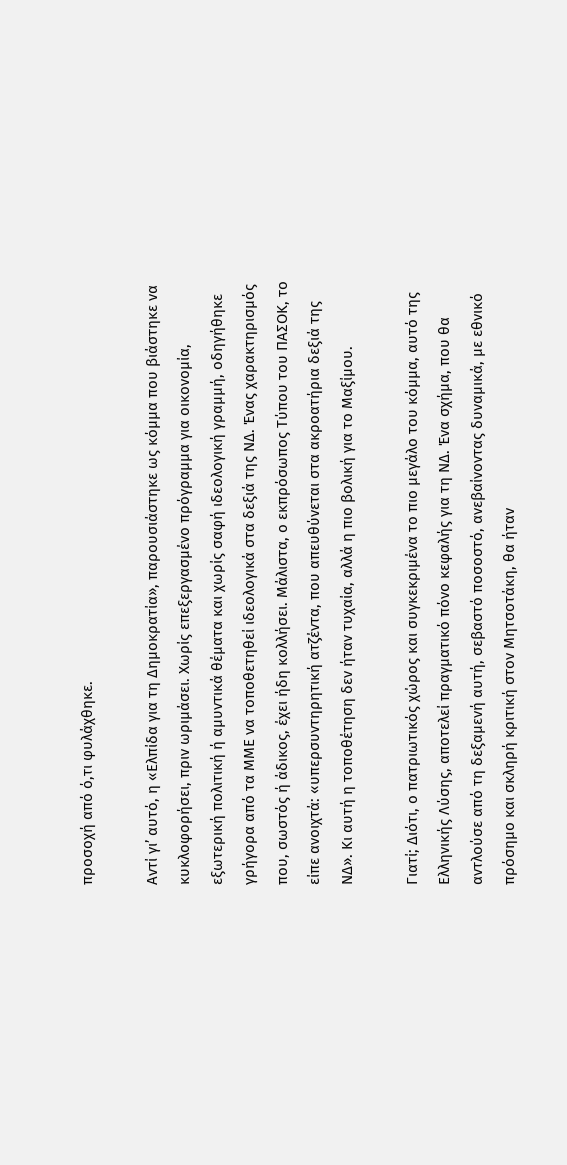προσοχή από ό,τι φυλάχθηκε.

Αντί γι’ αυτό, η «Ελπίδα για τη Δημοκρατία», παρουσιάστηκε ως κόμμα που βιάστηκε να κυκλοφορήσει, πριν ωριμάσει. Χωρίς επεξεργασμένο πρόγραμμα για οικονομία, εξωτερική πολιτική ή αμυντικά θέματα και χωρίς σαφή ιδεολογική γραμμή, οδηγήθηκε γρήγορα από τα ΜΜΕ να τοποθετηθεί ιδεολογικά στα δεξιά της ΝΔ. Ένας χαρακτηρισμός που, σωστός ή άδικος, έχει ήδη κολλήσει. Μάλιστα, ο εκπρόσωπος Τύπου του ΠΑΣΟΚ, το είπε ανοιχτά: «υπερσυντηρητική ατζέντα, που απευθύνεται στα ακροατήρια δεξιά της ΝΔ». Κι αυτή η τοποθέτηση δεν ήταν τυχαία, αλλά η πιο βολική για το Μαξίμου.

Γιατί; Διότι, ο πατριωτικός χώρος και συγκεκριμένα το πιο μεγάλο του κόμμα, αυτό της Ελληνικής Λύσης, αποτελεί πραγματικό πόνο κεφαλής για τη ΝΔ. Ένα σχήμα, που θα αντλούσε από τη δεξαμενή αυτή, σεβαστό ποσοστό, ανεβαίνοντας δυναμικά, με εθνικό πρόσημο και σκληρή κριτική στον Μητσοτάκη, θα ήταν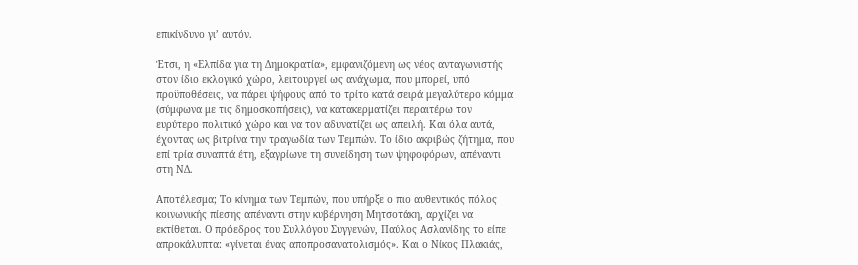επικίνδυνο γι’ αυτόν.

Έτσι, η «Ελπίδα για τη Δημοκρατία», εμφανιζόμενη ως νέος ανταγωνιστής στον ίδιο εκλογικό χώρο, λειτουργεί ως ανάχωμα, που μπορεί, υπό προϋποθέσεις, να πάρει ψήφους από το τρίτο κατά σειρά μεγαλύτερο κόμμα (σύμφωνα με τις δημοσκοπήσεις), να κατακερματίζει περαιτέρω τον ευρύτερο πολιτικό χώρο και να τον αδυνατίζει ως απειλή. Και όλα αυτά, έχοντας ως βιτρίνα την τραγωδία των Τεμπών. Το ίδιο ακριβώς ζήτημα, που επί τρία συναπτά έτη, εξαγρίωνε τη συνείδηση των ψηφοφόρων, απέναντι στη ΝΔ.

Αποτέλεσμα; Το κίνημα των Τεμπών, που υπήρξε ο πιο αυθεντικός πόλος κοινωνικής πίεσης απέναντι στην κυβέρνηση Μητσοτάκη, αρχίζει να εκτίθεται. Ο πρόεδρος του Συλλόγου Συγγενών, Παύλος Ασλανίδης το είπε απροκάλυπτα: «γίνεται ένας αποπροσανατολισμός». Και ο Νίκος Πλακιάς,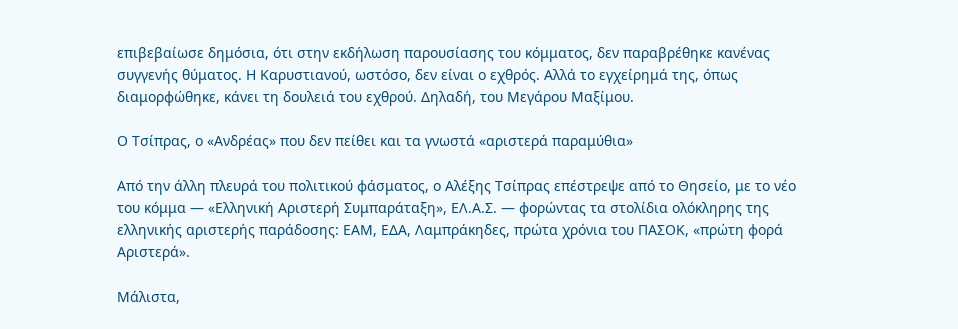επιβεβαίωσε δημόσια, ότι στην εκδήλωση παρουσίασης του κόμματος, δεν παραβρέθηκε κανένας συγγενής θύματος. Η Καρυστιανού, ωστόσο, δεν είναι ο εχθρός. Αλλά το εγχείρημά της, όπως διαμορφώθηκε, κάνει τη δουλειά του εχθρού. Δηλαδή, του Μεγάρου Μαξίμου.

Ο Τσίπρας, ο «Ανδρέας» που δεν πείθει και τα γνωστά «αριστερά παραμύθια»

Από την άλλη πλευρά του πολιτικού φάσματος, ο Αλέξης Τσίπρας επέστρεψε από το Θησείο, με το νέο του κόμμα — «Ελληνική Αριστερή Συμπαράταξη», ΕΛ.Α.Σ. — φορώντας τα στολίδια ολόκληρης της ελληνικής αριστερής παράδοσης: ΕΑΜ, ΕΔΑ, Λαμπράκηδες, πρώτα χρόνια του ΠΑΣΟΚ, «πρώτη φορά Αριστερά».

Μάλιστα,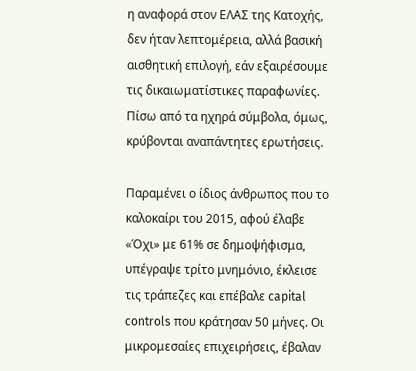η αναφορά στον ΕΛΑΣ της Κατοχής, δεν ήταν λεπτομέρεια, αλλά βασική αισθητική επιλογή, εάν εξαιρέσουμε τις δικαιωματίστικες παραφωνίες. Πίσω από τα ηχηρά σύμβολα, όμως, κρύβονται αναπάντητες ερωτήσεις.

Παραμένει ο ίδιος άνθρωπος που το καλοκαίρι του 2015, αφού έλαβε «Όχι» με 61% σε δημοψήφισμα, υπέγραψε τρίτο μνημόνιο, έκλεισε τις τράπεζες και επέβαλε capital controls που κράτησαν 50 μήνες. Οι μικρομεσαίες επιχειρήσεις, έβαλαν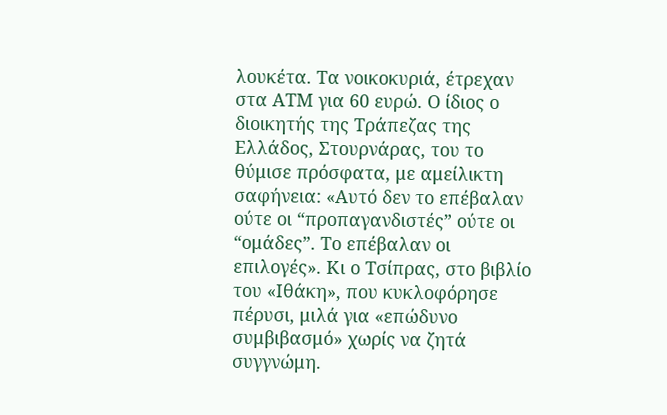λουκέτα. Τα νοικοκυριά, έτρεχαν στα ΑΤΜ για 60 ευρώ. Ο ίδιος ο διοικητής της Τράπεζας της Ελλάδος, Στουρνάρας, του το θύμισε πρόσφατα, με αμείλικτη σαφήνεια: «Αυτό δεν το επέβαλαν ούτε οι “προπαγανδιστές” ούτε οι “ομάδες”. Το επέβαλαν οι επιλογές». Κι ο Τσίπρας, στο βιβλίο του «Ιθάκη», που κυκλοφόρησε πέρυσι, μιλά για «επώδυνο συμβιβασμό» χωρίς να ζητά συγγνώμη.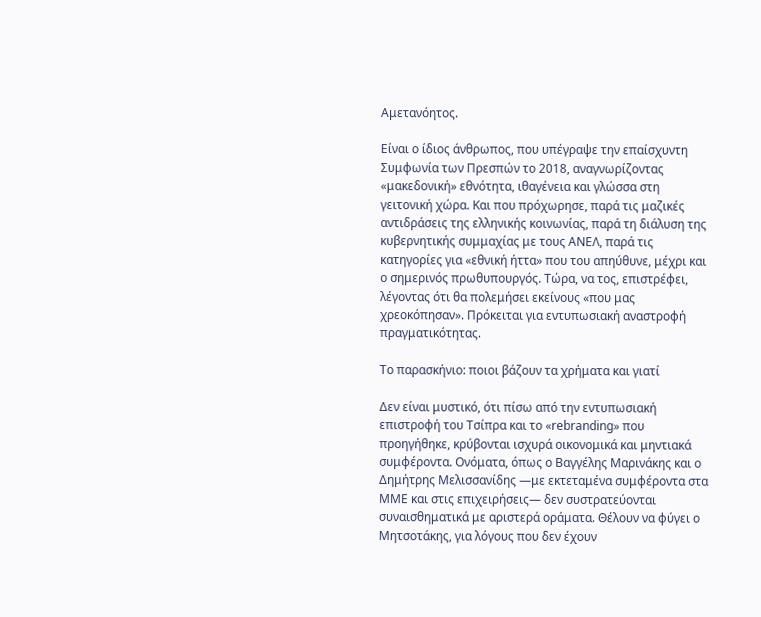Αμετανόητος.

Είναι ο ίδιος άνθρωπος, που υπέγραψε την επαίσχυντη Συμφωνία των Πρεσπών το 2018, αναγνωρίζοντας «μακεδονική» εθνότητα, ιθαγένεια και γλώσσα στη γειτονική χώρα. Και που πρόχωρησε, παρά τις μαζικές αντιδράσεις της ελληνικής κοινωνίας, παρά τη διάλυση της κυβερνητικής συμμαχίας με τους ΑΝΕΛ, παρά τις κατηγορίες για «εθνική ήττα» που του απηύθυνε, μέχρι και ο σημερινός πρωθυπουργός. Τώρα, να τος, επιστρέφει, λέγοντας ότι θα πολεμήσει εκείνους «που μας χρεοκόπησαν». Πρόκειται για εντυπωσιακή αναστροφή πραγματικότητας.

Το παρασκήνιο: ποιοι βάζουν τα χρήματα και γιατί

Δεν είναι μυστικό, ότι πίσω από την εντυπωσιακή επιστροφή του Τσίπρα και το «rebranding» που προηγήθηκε, κρύβονται ισχυρά οικονομικά και μηντιακά συμφέροντα. Ονόματα, όπως ο Βαγγέλης Μαρινάκης και ο Δημήτρης Μελισσανίδης —με εκτεταμένα συμφέροντα στα ΜΜΕ και στις επιχειρήσεις— δεν συστρατεύονται συναισθηματικά με αριστερά οράματα. Θέλουν να φύγει ο Μητσοτάκης, για λόγους που δεν έχουν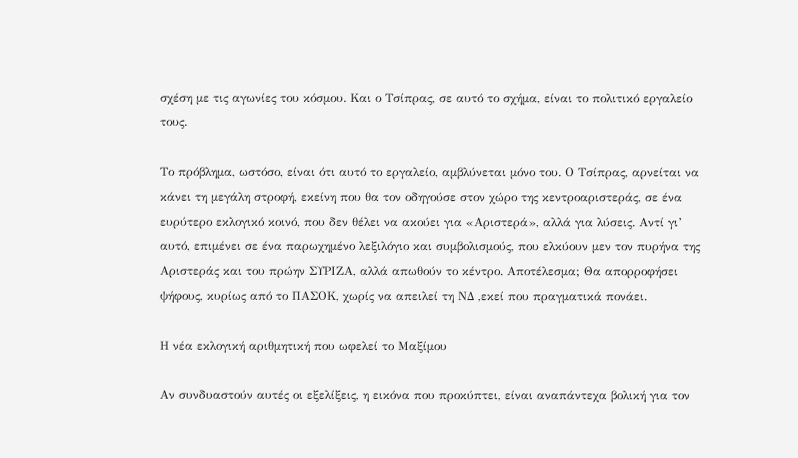σχέση με τις αγωνίες του κόσμου. Και ο Τσίπρας, σε αυτό το σχήμα, είναι το πολιτικό εργαλείο τους.

Το πρόβλημα, ωστόσο, είναι ότι αυτό το εργαλείο, αμβλύνεται μόνο του. Ο Τσίπρας, αρνείται να κάνει τη μεγάλη στροφή, εκείνη που θα τον οδηγούσε στον χώρο της κεντροαριστεράς, σε ένα ευρύτερο εκλογικό κοινό, που δεν θέλει να ακούει για «Αριστερά», αλλά για λύσεις. Αντί γι’ αυτό, επιμένει σε ένα παρωχημένο λεξιλόγιο και συμβολισμούς, που ελκύουν μεν τον πυρήνα της Αριστεράς και του πρώην ΣΥΡΙΖΑ, αλλά απωθούν το κέντρο. Αποτέλεσμα; Θα απορροφήσει ψήφους, κυρίως από το ΠΑΣΟΚ, χωρίς να απειλεί τη ΝΔ ,εκεί που πραγματικά πονάει.

Η νέα εκλογική αριθμητική που ωφελεί το Μαξίμου

Αν συνδυαστούν αυτές οι εξελίξεις, η εικόνα που προκύπτει, είναι αναπάντεχα βολική για τον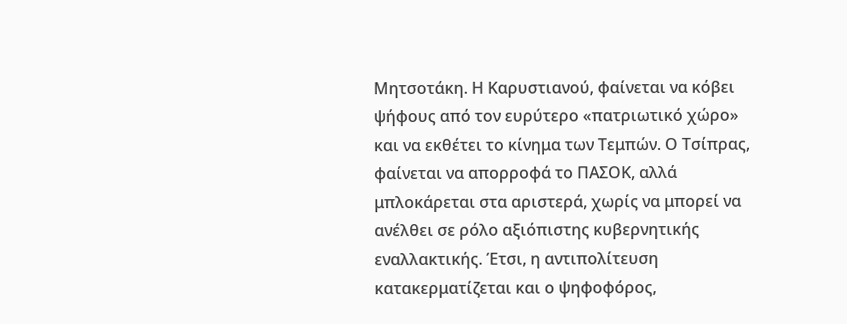Μητσοτάκη. Η Καρυστιανού, φαίνεται να κόβει ψήφους από τον ευρύτερο «πατριωτικό χώρο» και να εκθέτει το κίνημα των Τεμπών. Ο Τσίπρας, φαίνεται να απορροφά το ΠΑΣΟΚ, αλλά μπλοκάρεται στα αριστερά, χωρίς να μπορεί να ανέλθει σε ρόλο αξιόπιστης κυβερνητικής εναλλακτικής. Έτσι, η αντιπολίτευση κατακερματίζεται και ο ψηφοφόρος,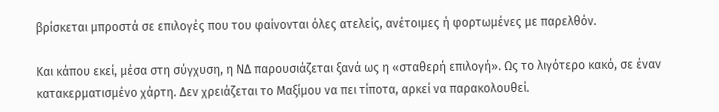βρίσκεται μπροστά σε επιλογές που του φαίνονται όλες ατελείς, ανέτοιμες ή φορτωμένες με παρελθόν.

Και κάπου εκεί, μέσα στη σύγχυση, η ΝΔ παρουσιάζεται ξανά ως η «σταθερή επιλογή». Ως το λιγότερο κακό, σε έναν κατακερματισμένο χάρτη. Δεν χρειάζεται το Μαξίμου να πει τίποτα, αρκεί να παρακολουθεί.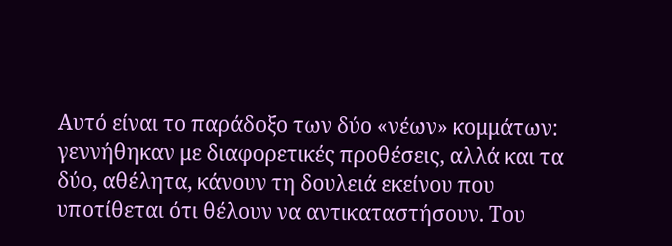Αυτό είναι το παράδοξο των δύο «νέων» κομμάτων: γεννήθηκαν με διαφορετικές προθέσεις, αλλά και τα δύο, αθέλητα, κάνουν τη δουλειά εκείνου που υποτίθεται ότι θέλουν να αντικαταστήσουν. Του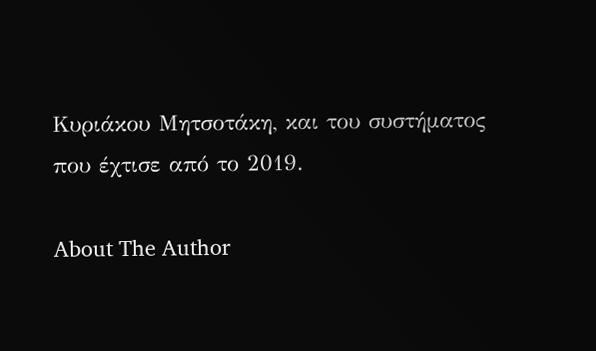Κυριάκου Μητσοτάκη, και του συστήματος που έχτισε από το 2019.

About The Author